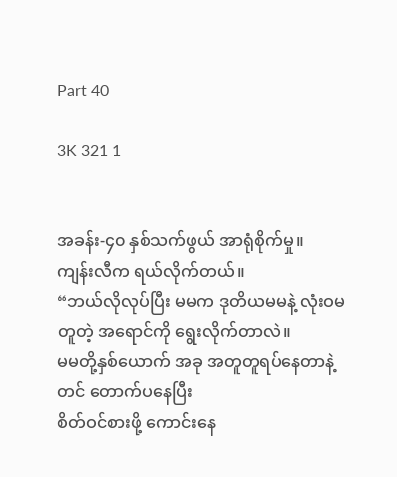Part 40

3K 321 1


အခန်း-၄၀ နှစ်သက်ဖွယ် အာရုံစိုက်မှု။
ကျန်းလီက ရယ်လိုက်တယ်။
“ဘယ်လိုလုပ်ပြီး မမက ဒုတိယမမနဲ့ လုံးဝမတူတဲ့ အရောင်ကို ရွေးလိုက်တာလဲ။
မမတို့နှစ်ယောက် အခု အတူတူရပ်နေတာနဲ့တင် တောက်ပနေပြီး
စိတ်ဝင်စားဖို့ ကောင်းနေ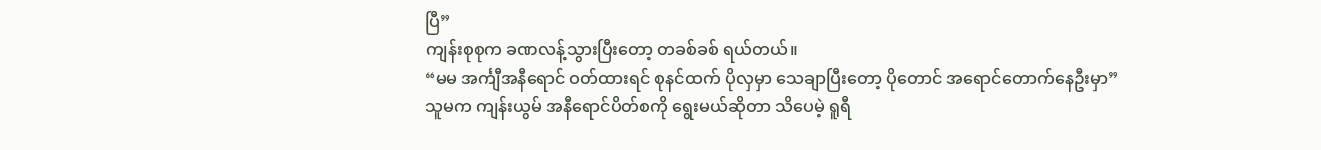ပြီ”
ကျန်းစုစုက ခဏလန့်သွားပြီးတော့ တခစ်ခစ် ရယ်တယ်။
“မမ အင်္ကျီအနီရောင် ဝတ်ထားရင် စုနင်ထက် ပိုလှမှာ သေချာပြီးတော့ ပိုတောင် အရောင်တောက်နေဦးမှာ”
သူမက ကျန်းယွမ် အနီရောင်ပိတ်စကို ရွေးမယ်ဆိုတာ သိပေမဲ့ ရူရီ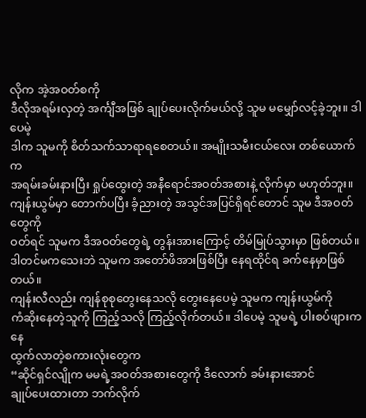လိုက အဲ့အဝတ်စကို
ဒီလိုအရမ်းလှတဲ့ အင်္ကျီအဖြစ် ချုပ်ပေးလိုက်မယ်လို့ သူမ မမျှော်လင့်ခဲ့ဘူး။ ဒါပေမဲ့
ဒါက သူမကို စိတ်သက်သာရာရစေတယ်။ အမျိုးသမီးငယ်လေး တစ်ယောက်က
အရမ်းခမ်းနားပြီး ရှုပ်ထွေးတဲ့ အနီရောင်အဝတ်အစားနဲ့ လိုက်မှာ မဟုတ်ဘူး။
ကျန်းယွမ်မှာ တောက်ပပြီး ခံ့ညားတဲ့ အသွင်အပြင်ရှိရင်တောင် သူမ ဒီအဝတ်တွေကို
ဝတ်ရင် သူမက ဒီအဝတ်တွေရဲ့ တွန်းအားကြောင့် တိမ်မြုပ်သွားမှာ ဖြစ်တယ်။
ဒါတင်မကသေးဘဲ သူမက အတော်ဖိအားဖြစ်ပြီး နေရထိုင်ရ ခက်နေမှာဖြစ်တယ်။
ကျန်းလီလည်း ကျန်စုစုတွေးနေသလို တွေးနေပေမဲ့ သူမက ကျန်းယွမ်ကို
ကံဆိုးနေတဲ့သူကို ကြည့်သလို ကြည့်လိုက်တယ်။ ဒါပေမဲ့ သူမရဲ့ ပါးစပ်ဖျားကနေ
ထွက်လာတဲ့စကားလုံးတွေက
“ဆိုင်ရှင်လျိုက မမရဲ့အဝတ်အစားတွေကို ဒီလောက် ခမ်းနားအောင်
ချုပ်ပေးထားတာ ဘက်လိုက်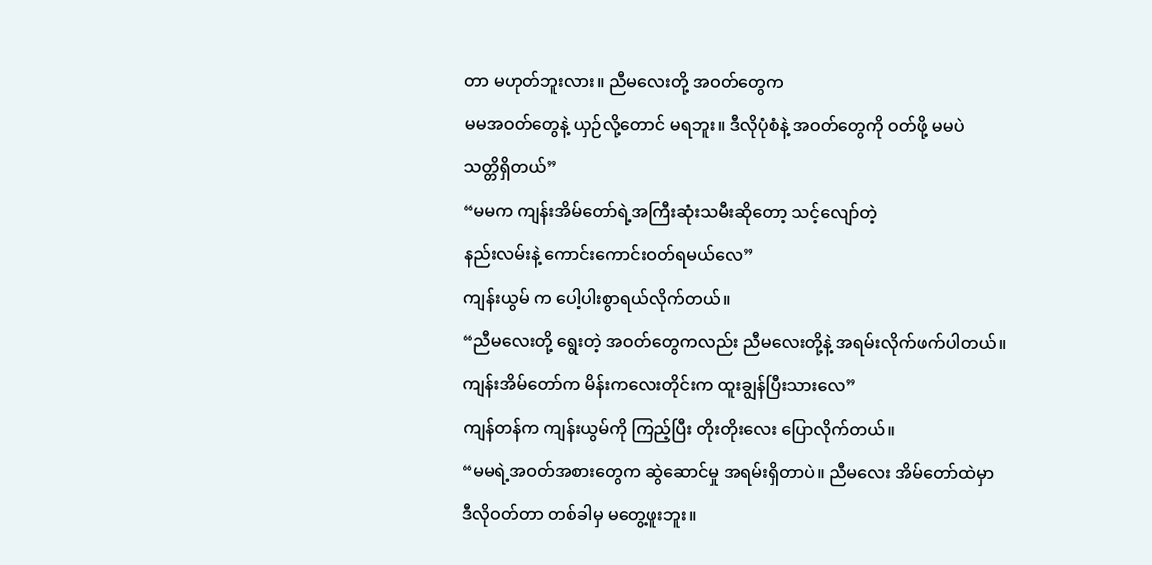တာ မဟုတ်ဘူးလား။ ညီမလေးတို့ အဝတ်တွေက
မမအဝတ်တွေနဲ့ ယှဉ်လို့တောင် မရဘူး။ ဒီလိုပုံစံနဲ့ အဝတ်တွေကို ဝတ်ဖို့ မမပဲ
သတ္တိရှိတယ်”
“မမက ကျန်းအိမ်တော်ရဲ့အကြီးဆုံးသမီးဆိုတော့ ‌သင့်လျော်တဲ့
နည်းလမ်းနဲ့ ကောင်းကောင်းဝတ်ရမယ်လေ”
ကျန်းယွမ် က ပေါ့ပါးစွာရယ်လိုက်တယ်။
“ညီမလေးတို့ ရွေးတဲ့ အဝတ်တွေကလည်း ညီမလေးတို့နဲ့ အရမ်းလိုက်ဖက်ပါတယ်။
ကျန်းအိမ်တော်က မိန်းကလေးတိုင်းက ထူးချွန်ပြီးသားလေ”
ကျန်တန်က ကျန်းယွမ်ကို ကြည့်ပြီး တိုးတိုးလေး ပြောလိုက်တယ်။
“မမရဲ့အဝတ်အစားတွေက ဆွဲဆောင်မှု အရမ်းရှိတာပဲ။ ညီမလေး အိမ်တော်ထဲမှာ
ဒီလိုဝတ်တာ တစ်ခါမှ မတွေ့ဖူးဘူး။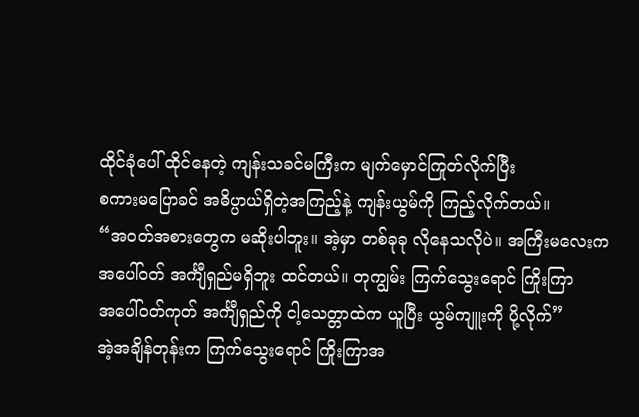ထိုင်ခုံပေါ် ထိုင်နေတဲ့ ကျန်းသခင်မကြီးက မျက်မှောင်ကြုတ်လိုက်ပြီး
စကားမပြောခင် အဓိပ္ပာယ်ရှိတဲ့အကြည့်နဲ့ ကျန်းယွမ်ကို ကြည့်လိုက်တယ်။
“အဝတ်အစားတွေက မဆိုးပါဘူး။ အဲ့မှာ တစ်ခုခု လိုနေသလိုပဲ။ အကြီးမလေးက
အပေါ်ဝတ် အင်္ကျီရှည်မရှိဘူး ထင်တယ်။ တုကျွမ်း ကြက်သွေးရောင် ကြိုးကြာ
အပေါ်ဝတ်ကုတ် အင်္ကျီရှည်ကို ငါ့သေတ္တာထဲက ယူပြီး ယွမ်ကျူးကို ပို့လိုက်”
အဲ့အချိန်တုန်းက ကြက်သွေးရောင် ကြိုးကြာအ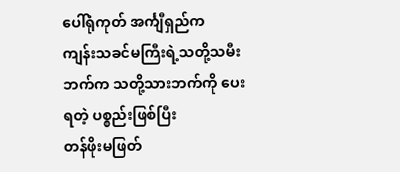ပေါ်ရုံကုတ် အင်္ကျီရှည်က
ကျန်းသခင်မကြီးရဲ့သတို့သမီးဘက်က သတို့သားဘက်ကို ‌ပေးရတဲ့ ပစ္စည်းဖြစ်ပြီး
တန်ဖိုးမဖြတ်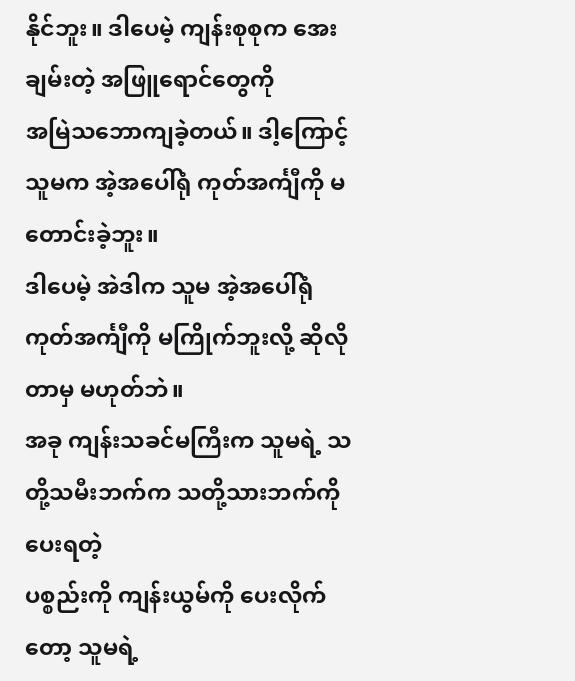နိုင်ဘူး။ ဒါပေမဲ့ ကျန်းစုစုက အေးချမ်းတဲ့ အဖြူရောင်တွေကို
အမြဲသဘောကျခဲ့တယ်။ ဒါ့ကြောင့် သူမက အဲ့အပေါ်ရုံ ကုတ်အင်္ကျီကို မတောင်းခဲ့ဘူး။
ဒါပေမဲ့ အဲဒါက သူမ အဲ့အပေါ်ရုံ ကုတ်အင်္ကျီကို မကြိုက်ဘူးလို့ ဆိုလိုတာမှ မဟုတ်ဘဲ။
အခု ကျန်းသခင်မကြီးက သူမရဲ့ သတို့သမီးဘက်က သတို့သားဘက်ကို ပေးရတဲ့
ပစ္စည်းကို ကျန်းယွမ်ကို ပေးလိုက်တော့ သူမရဲ့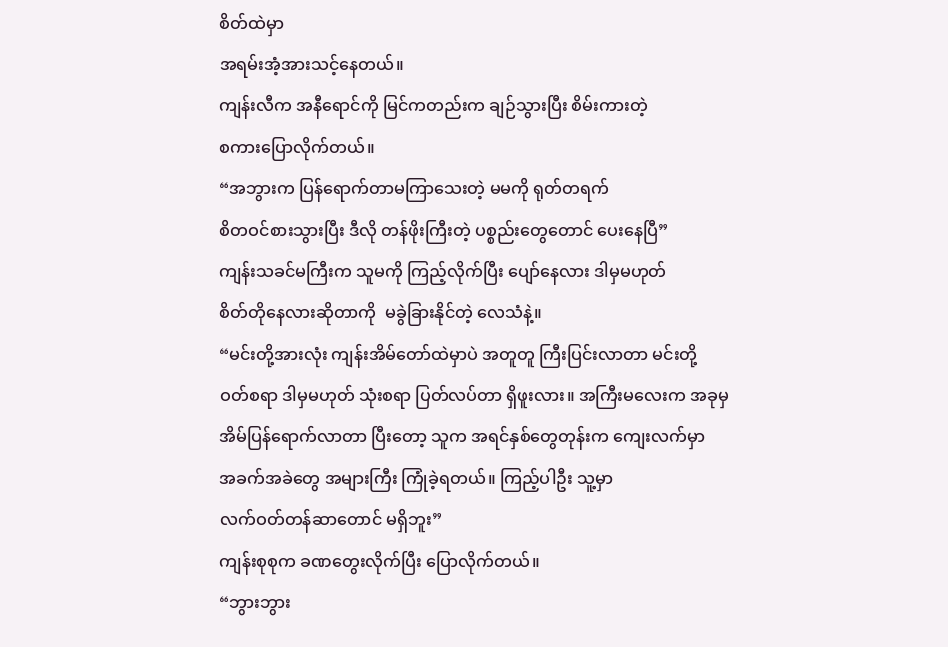စိတ်ထဲမှာ
အရမ်းအံ့အားသင့်နေတယ်။
ကျန်းလီက အနီရောင်ကို မြင်ကတည်းက ချဉ်သွားပြီး စိမ်းကားတဲ့
စကားပြောလိုက်တယ်။
“အဘွားက ပြန်ရောက်တာမကြာသေးတဲ့ မမကို ရုတ်တရက်
စိတဝင်စားသွားပြီး ဒီလို တန်ဖိုးကြီးတဲ့ ပစ္စည်းတွေတောင် ပေးနေပြီ”
ကျန်းသခင်မကြီးက သူမကို ကြည့်လိုက်ပြီး ပျော်နေလား ဒါမှမဟုတ်
စိတ်တိုနေလားဆိုတာကို  မခွဲခြားနိုင်တဲ့ လေသံနဲ့။
“မင်းတို့အားလုံး ကျန်းအိမ်တော်ထဲမှာပဲ အတူတူ ကြီးပြင်းလာတာ မင်းတို့
ဝတ်စရာ ဒါမှမဟုတ် သုံးစရာ ပြတ်လပ်တာ ရှိဖူးလား။ အကြီးမလေးက အခုမှ
အိမ်ပြန်ရောက်လာတာ ပြီးတော့ သူက အရင်နှစ်တွေတုန်းက ကျေးလက်မှာ
အခက်အခဲတွေ အများကြီး ကြုံခဲ့ရတယ်။ ကြည့်ပါဦး သူ့မှာ
လက်ဝတ်တန်ဆာတောင် မရှိဘူး”
ကျန်းစုစုက ခဏတွေးလိုက်ပြီး ပြောလိုက်တယ်။
“ဘွားဘွား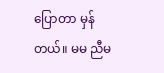ပြောတာ မှန်တယ်။ မမ ညီမ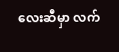လေးဆီမှာ လက်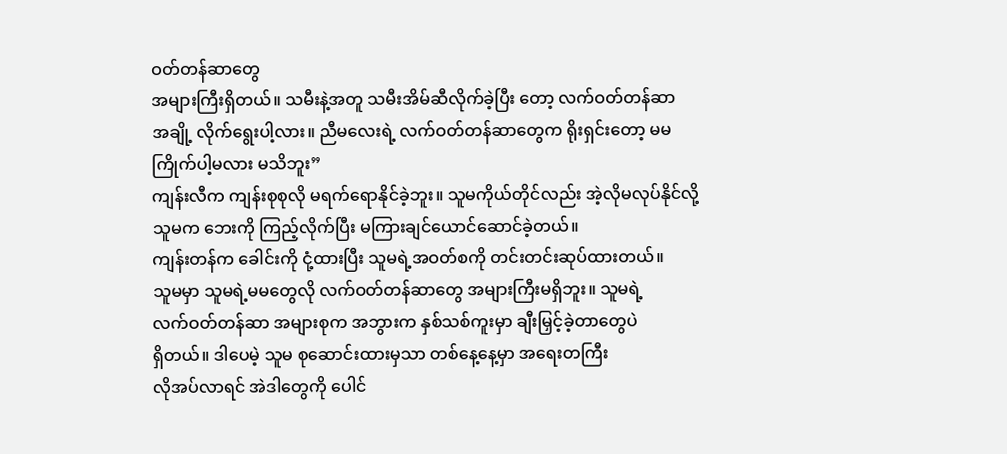ဝတ်တန်ဆာတွေ
အများကြီးရှိတယ်။ သမီးနဲ့အတူ သမီးအိမ်ဆီလိုက်ခဲ့ပြီး တော့ လက်ဝတ်တန်ဆာ
အချို့ လိုက်ရွေးပါ့လား။ ညီမလေးရဲ့ လက်ဝတ်တန်ဆာတွေက ရိုးရှင်းတော့ မမ
ကြိုက်ပါ့မလား မသိဘူး”
ကျန်းလီက ကျန်းစုစုလို မရက်ရောနိုင်ခဲ့ဘူး။ သူမကိုယ်တိုင်လည်း အဲ့လိုမလုပ်နိုင်လို့
သူမက ဘေးကို ကြည့်လိုက်ပြီး မကြားချင်ယောင်ဆောင်ခဲ့တယ်။
ကျန်းတန်က ခေါင်းကို ငုံ့ထားပြီး သူမရဲ့အဝတ်စကို တင်းတင်းဆုပ်ထားတယ်။
သူမမှာ သူမရဲ့မမတွေလို လက်ဝတ်တန်ဆာ‌တွေ အများကြီးမရှိဘူး။ သူမရဲ့
လက်ဝတ်တန်ဆာ အများစုက အဘွားက နှစ်သစ်ကူးမှာ ချီးမြှင့်ခဲ့တာတွေပဲ
ရှိတယ်။ ဒါပေမဲ့ သူမ စုဆောင်းထားမှသာ တစ်နေ့နေ့မှာ အရေးတကြီး
လိုအပ်လာရင် အဲဒါတွေကို ပေါင်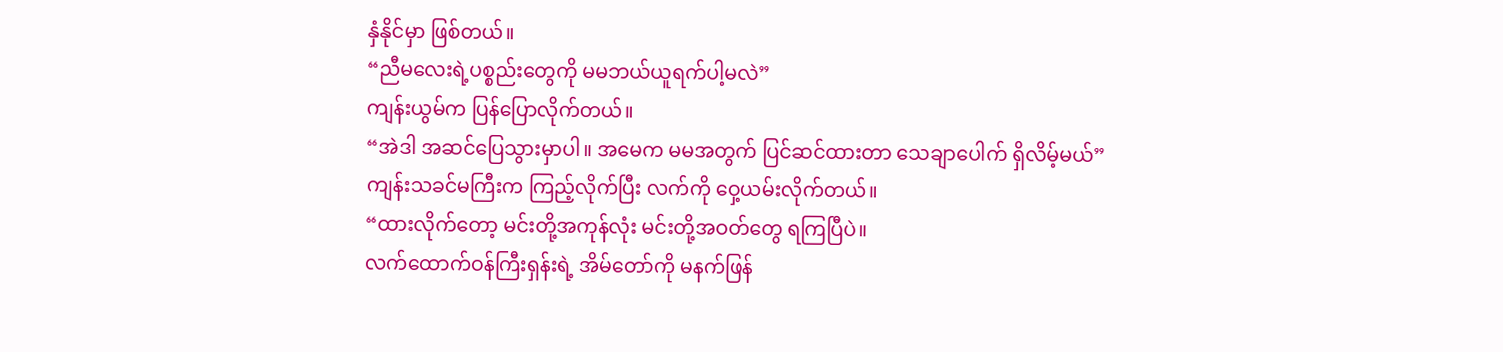နှံနိုင်မှာ ဖြစ်တယ်။
“ညီမလေးရဲ့ပစ္စည်းတွေကို မမဘယ်ယူရက်ပါ့မလဲ”
ကျန်းယွမ်က ပြန်ပြောလိုက်တယ်။
“အဲဒါ အဆင်ပြေသွားမှာပါ။ အမေက မမအတွက် ပြင်ဆင်ထားတာ သေချာပေါက် ရှိလိမ့်မယ်”
ကျန်းသခင်မကြီးက ကြည့်လိုက်ပြီး လက်ကို ဝှေ့ယမ်းလိုက်တယ်။
“ထားလိုက်တော့ မင်းတို့အကုန်လုံး မင်းတို့အဝတ်တွေ ရကြပြီပဲ။
လက်ထောက်ဝန်ကြီးရှန်းရဲ့ အိမ်တော်ကို မနက်ဖြန်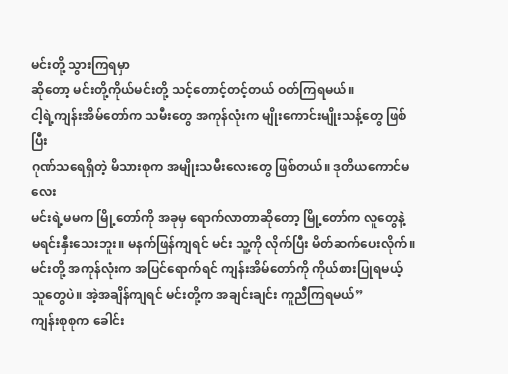မင်းတို့ သွားကြရမှာ
ဆိုတော့ မင်းတို့ကိုယ်မင်းတို့ သင့်တောင့်တင့်တယ် ဝတ်ကြရမယ်။
ငါ့ရဲ့ကျန်းအိမ်တော်က သမီးတွေ အကုန်လုံးက မျိုးကောင်းမျိုးသန့်တွေ ဖြစ်ပြီး
ဂုဏ်သရေရှိတဲ့ မိသားစုက အမျိုးသမီးလေးတွေ ဖြစ်တယ်။ ဒုတိယကောင်မလေး
မင်းရဲ့မမက မြို့တော်ကို အခုမှ ရောက်လာတာဆိုတော့ မြို့တော်က လူတွေနဲ့
မရင်းနှီးသေးဘူး။ မနက်ဖြန်ကျရင် မင်း သူ့ကို လိုက်ပြီး မိတ်ဆက်ပေးလိုက်။
မင်းတို့ အကုန်လုံးက အပြင်ရောက်ရင် ကျန်းအိမ်တော်ကို ကိုယ်စားပြုရမယ့်
သူတွေပဲ။ အဲ့အချိန်ကျရင် မင်းတို့က အချင်းချင်း ကူညီကြရမယ်”
ကျန်းစုစုက ခေါင်း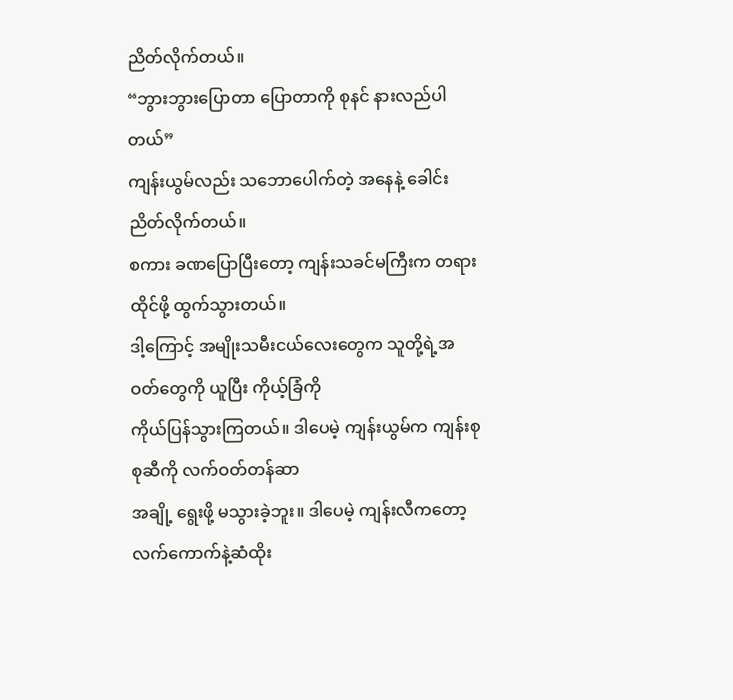ညိတ်လိုက်တယ်။
“ဘွားဘွားပြောတာ ပြောတာကို စုနင် နားလည်ပါတယ်”
ကျန်းယွမ်လည်း သဘောပေါက်တဲ့ အနေနဲ့ ခေါင်းညိတ်လိုက်တယ်။
စကား ခဏပြောပြီးတော့ ကျန်းသခင်မကြီးက တရားထိုင်ဖို့ ထွက်သွားတယ်။
ဒါ့ကြောင့် အမျိုးသမီးငယ်လေးတွေက သူတို့ရဲ့အဝတ်တွေကို ယူပြီး ကိုယ့်ခြံကို
ကိုယ်ပြန်သွားကြတယ်။ ဒါပေမဲ့ ကျန်းယွမ်က ကျန်းစုစုဆီကို လက်ဝတ်တန်ဆာ
အချို့ ရွေးဖို့ မသွားခဲ့ဘူး။ ဒါပေမဲ့ ကျန်းလီကတော့ လက်ကောက်နဲ့ဆံထိုး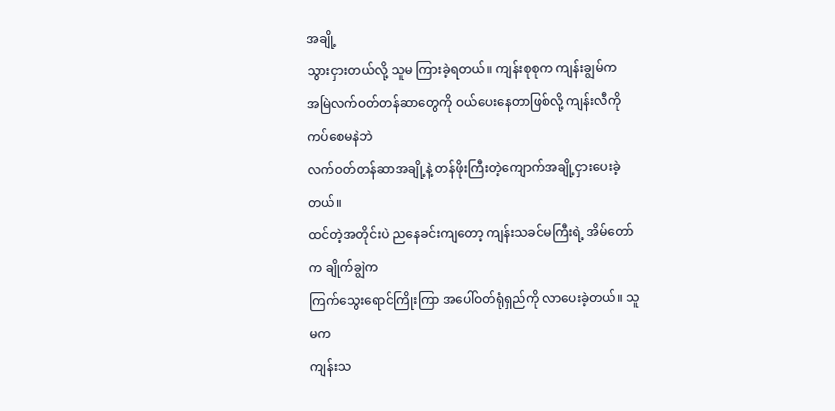အချို့
သွားငှားတယ်လို့ သူမ ကြားခဲ့ရတယ်။ ကျန်းစုစုက ကျန်းချွမ်က
အမြဲလက်ဝတ်တန်ဆာတွေကို ဝယ်ပေးနေတာဖြစ်လို့ ကျန်းလီကို ကပ်စေမနဲဘဲ
လက်ဝတ်တန်ဆာအချို့နဲ့ တန်ဖိုးကြီးတဲ့ကျောက်အချို့ငှားပေးခဲ့တယ်။
ထင်တဲ့အတိုင်းပဲ ညနေခင်းကျတော့ ကျန်းသခင်မကြီးရဲ့ အိမ်တော်က ချိုက်ချွဲက
ကြက်သွေးရောင်ကြိုးကြာ အပေါ်ဝတ်ရုံရှည်ကို လာပေးခဲ့တယ်။ သူမက
ကျန်းသ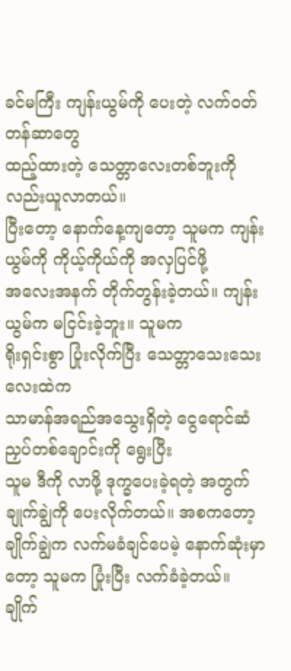ခင်မကြီး ကျန်းယွမ်ကို ပေးတဲ့ လက်ဝတ်တန်ဆာတွေ
ထည့်ထားတဲ့ သေတ္တာလေးတစ်ဘူးကို လည်းယူလာတယ်။
ပြီးတော့ နောက်နေ့ကျတော့ သူမက ကျန်းယွမ်ကို ကိုယ့်ကိုယ်ကို အလှပြင်ဖို့
အလေးအနက် တိုက်တွန်းခဲ့တယ်။ ကျန်းယွမ်က မငြင်းခဲ့ဘူး။ သူမက
ရိုးရှင်းစွာ ပြုံးလိုက်ပြီး သေတ္တာသေးသေးလေးထဲက
သာမာန်အရည်အသွေးရှိတဲ့ ငွေရောင်ဆံညှပ်တစ်ချောင်းကို ရွေးပြီး
သူမ ဒီကို လာဖို့ ဒုက္ခပေးခဲ့ရတဲ့ အတွက် ချုက်ချွဲကို ပေးလိုက်တယ်။ အစကတော့
ချိုက်ချွဲက လက်မခံချင်ပေမဲ့ နောက်ဆုံးမှာတော့ သူမက ပြုံးပြီး လက်ခံခဲ့တယ်။
ချိုက်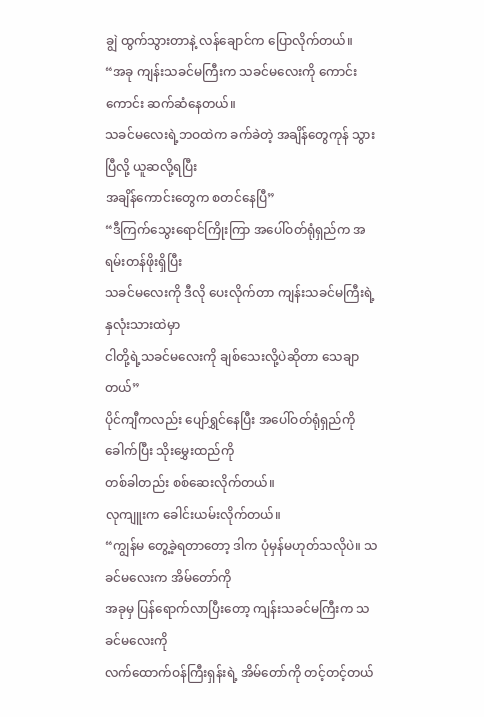ချွဲ ထွက်သွားတာနဲ့ လန်ချောင်က ပြောလိုက်တယ်။
“အခု ကျန်းသခင်မကြီးက သခင်မလေးကို ကောင်းကောင်း ဆက်ဆံနေတယ်။
သခင်မလေးရဲ့ဘဝထဲက ခက်ခဲတဲ့ အချိန်တွေကုန် သွားပြီလို့ ယူဆလို့ရပြီး
အချိန်ကောင်းတွေက စတင်နေပြီ”
“ဒီကြက်သွေးရောင်ကြိုးကြာ အပေါ်ဝတ်ရုံရှည်က အရမ်းတန်ဖိုးရှိပြီး
သခင်မလေးကို ဒီလို ပေးလိုက်တာ ကျန်းသခင်မကြီးရဲ့ နှလုံးသားထဲမှာ
ငါတို့ရဲ့သခင်မလေးကို ချစ်သေးလို့ပဲဆိုတာ သေချာတယ်”
ပိုင်ကျီကလည်း ပျော်ရွှင်နေပြီး အပေါ်ဝတ်ရုံရှည်ကို ခေါက်ပြီး သိုးမွှေးထည်ကို
တစ်ခါတည်း စစ်ဆေးလိုက်တယ်။
လုကျူးက ခေါင်းယမ်းလိုက်တယ်။
“ကျွန်မ တွေ့ခဲ့ရတာတော့ ဒါက ပုံမှန်မဟုတ်သလိုပဲ။ သခင်မလေးက အိမ်တော်ကို
အခုမှ ပြန်ရောက်လာပြီးတော့ ကျန်းသခင်မကြီးက သခင်မလေးကို
လက်ထောက်ဝန်ကြီးရှန်းရဲ့ အိမ်တော်ကို တင့်တင့်တယ်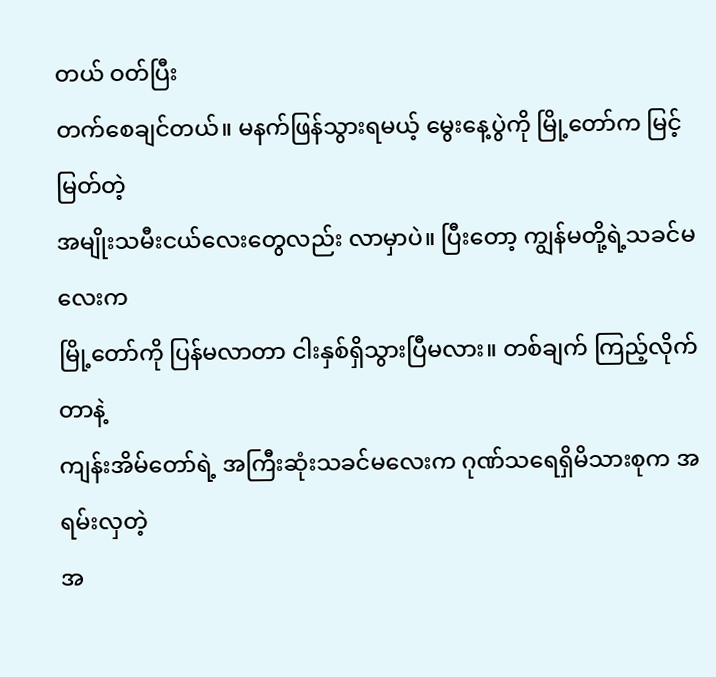တယ် ဝတ်ပြီး
တက်စေချင်တယ်။ မနက်ဖြန်သွားရမယ့် မွေးနေ့ပွဲကို မြို့တော်က မြင့်မြတ်တဲ့
အမျိုးသမီးငယ်လေးတွေလည်း လာမှာပဲ။ ပြီးတော့ ကျွန်မတို့ရဲ့သခင်မလေးက
မြို့တော်ကို ပြန်မလာတာ ငါးနှစ်ရှိသွားပြီမလား။ တစ်ချက် ကြည့်လိုက်တာနဲ့
ကျန်းအိမ်တော်ရဲ့ အကြီးဆုံးသခင်မလေးက ဂုဏ်သရေရှိမိသားစုက အရမ်းလှတဲ့
အ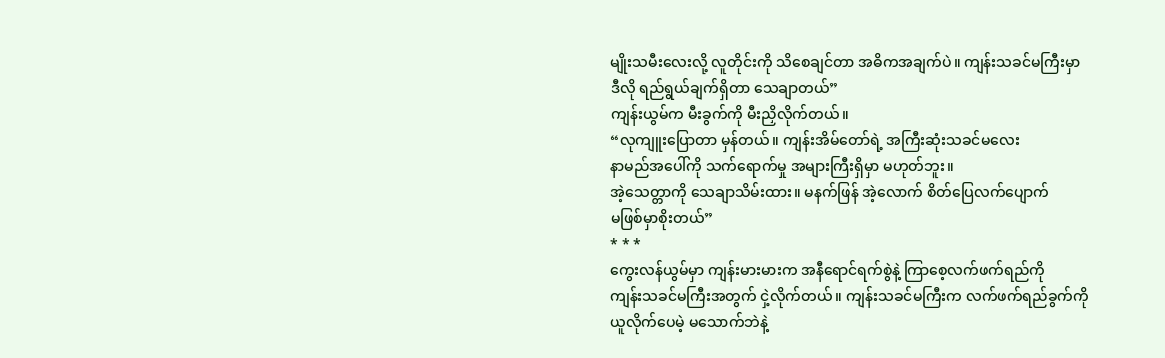မျိုးသမီးလေးလို့ လူတိုင်းကို သိစေချင်တာ အဓိကအချက်ပဲ။ ကျန်းသခင်မကြီးမှာ
ဒီလို ရည်ရွယ်ချက်ရှိတာ သေချာတယ်”
ကျန်းယွမ်က မီးခွက်ကို မီးညှိလိုက်တယ်။
“လုကျူးပြောတာ မှန်တယ်။ ကျန်းအိမ်တော်ရဲ့ အကြီးဆုံးသခင်မလေး
နာမည်အပေါ်ကို သက်ရောက်မှု အများကြီးရှိမှာ မဟုတ်ဘူး။
အဲ့သေတ္တာကို သေချာသိမ်းထား။ မနက်ဖြန် အဲ့လောက် စိတ်ပြေလက်ပျောက်
မဖြစ်မှာစိုးတယ်”
* * *
ကွေးလန်ယွမ်မှာ ကျန်းမားမားက အနီရောင်ရက်စွဲနဲ့ ကြာစေ့လက်ဖက်ရည်ကို
ကျန်းသခင်မကြီးအတွက် ငှဲ့လိုက်တယ်။ ကျန်းသခင်မကြီးက လက်ဖက်ရည်ခွက်ကို
ယူလိုက်ပေမဲ့ မသောက်ဘဲနဲ့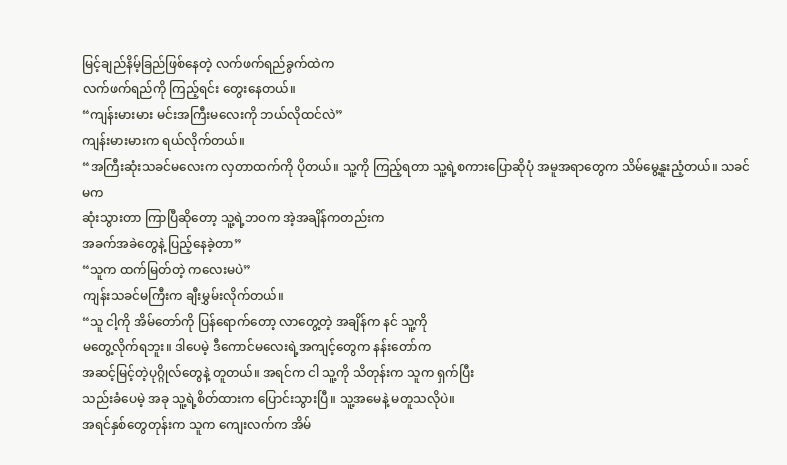မြင့်ချည်နိမ့်ခြည်ဖြစ်နေတဲ့ လက်ဖက်ရည်ခွက်ထဲက
လက်ဖက်ရည်ကို ကြည့်ရင်း တွေးနေတယ်။
“ကျန်းမားမား မင်းအကြီးမလေးကို ဘယ်လိုထင်လဲ”
ကျန်းမားမားက ရယ်လိုက်တယ်။
“အကြီးဆုံးသခင်မလေးက လှတာထက်ကို ပိုတယ်။ သူ့ကို ကြည့်ရတာ သူ့ရဲ့စကားပြောဆိုပုံ အမူအရာတွေက သိမ်မွေ့နူးညံ့တယ်။ သခင်မက
ဆုံးသွားတာ ကြာပြီဆိုတော့ သူ့ရဲ့ဘဝက အဲ့အချိန်ကတည်းက
အခက်အခဲတွေနဲ့ ပြည့်နေခဲ့တာ”
“သူက ထက်မြတ်တဲ့ ကလေးမပဲ”
ကျန်းသခင်မကြီးက ချီးမွှမ်းလိုက်တယ်။
“သူ ငါ့ကို အိမ်တော်ကို ပြန်ရောက်တော့ လာတွေ့တဲ့ အချိန်က နင် သူ့ကို
မတွေ့လိုက်ရဘူး။ ဒါပေမဲ့ ဒီကောင်မလေးရဲ့အကျင့်တွေက နန်းတော်က
အဆင့်မြင့်တဲ့ပုဂ္ဂိုလ်တွေနဲ့ တူတယ်။ အရင်က ငါ သူ့ကို သိတုန်းက သူက ရှက်ပြီး
သည်းခံပေမဲ့ အခု သူ့ရဲ့စိတ်ထားက ပြောင်းသွားပြီ။ သူ့အမေနဲ့ မတူသလိုပဲ။
အရင်နှစ်တွေတုန်းက သူက ကျေးလက်က အိမ်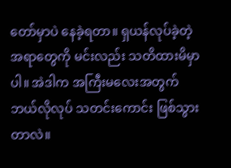တော်မှာပဲ နေခဲ့ရတာ။ ရှယန်လုပ်ခဲ့တဲ့
အရာတွေကို မင်းလည်း သတိထားမိမှာပါ။ အဲဒါက အကြီးမလေးအတွက်
ဘယ်လိုလုပ် သတင်းကောင်း ဖြစ်သွားတာလဲ။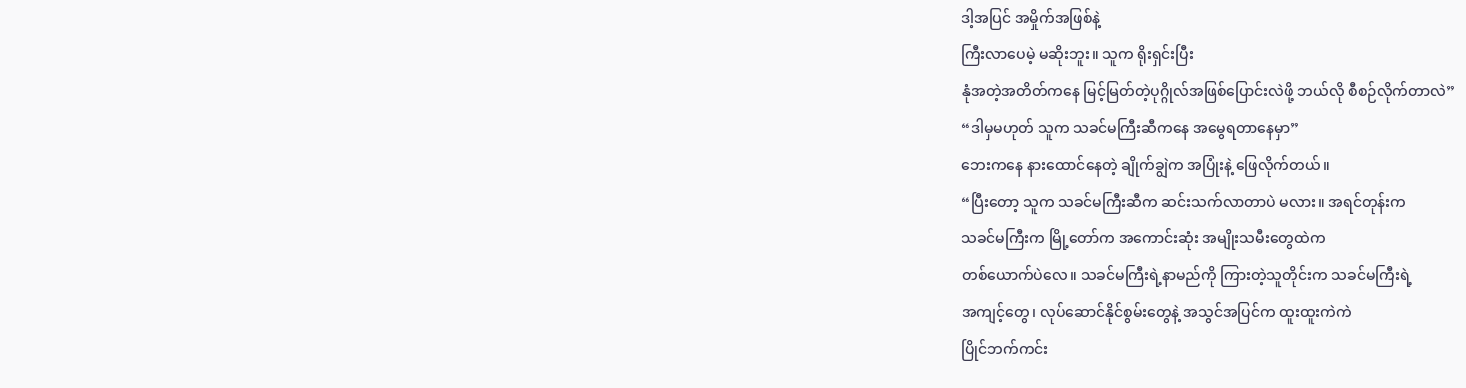ဒါ့အပြင် အမှိုက်အဖြစ်နဲ့
ကြီးလာပေမဲ့ မဆိုးဘူး။ သူက ရိုးရှင်းပြီး
နုံအတဲ့အတိတ်ကနေ မြင့်မြတ်တဲ့ပုဂ္ဂိုလ်အဖြစ်ပြောင်းလဲဖို့ ဘယ်လို စီစဉ်လိုက်တာလဲ”
“ဒါမှမဟုတ် သူက သခင်မကြီးဆီကနေ အမွေရတာနေမှာ”
ဘေးကနေ နားထောင်နေတဲ့ ချိုက်ချွဲက အပြုံးနဲ့ ဖြေလိုက်တယ်။
“ပြီးတော့ သူက သခင်မကြီးဆီက ဆင်းသက်လာတာပဲ မလား။ အရင်တုန်းက
သခင်မကြီးက မြို့တော်က အကောင်းဆုံး အမျိုးသမီးတွေထဲက
တစ်ယောက်ပဲလေ။ သခင်မကြီးရဲ့နာမည်ကို ကြားတဲ့သူတိုင်းက သခင်မကြီးရဲ့
အကျင့်တွေ၊ လုပ်ဆောင်နိုင်စွမ်းတွေနဲ့ အသွင်အပြင်က ထူးထူးကဲကဲ
ပြိုင်ဘက်ကင်း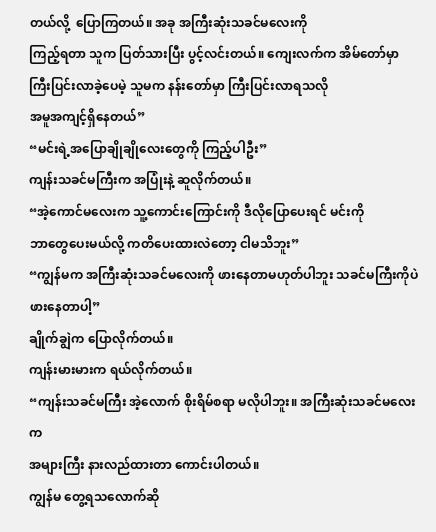တယ်လို့  ပြောကြတယ်။ အခု အကြီးဆုံးသခင်မလေးကို
ကြည့်ရတာ သူက ပြတ်သားပြီး ပွင့်လင်းတယ်။ ကျေးလက်က အိမ်တော်မှာ
ကြီးပြင်းလာခဲ့ပေမဲ့ သူမက နန်းတော်မှာ ကြီးပြင်းလာရသလို
အမူအကျင့်ရှိနေတယ်”
“မင်းရဲ့အပြောချိုချိုလေးတွေကို ကြည့်ပါဦး”
ကျန်းသခင်မကြီးက အပြုံးနဲ့ ဆူလိုက်တယ်။
“အဲ့ကောင်မလေးက သူ့ကောင်းကြောင်းကို ဒီလိုပြောပေးရင် မင်းကို
ဘာတွေပေးမယ်လို့ ကတိပေးထားလဲတော့ ငါမသိဘူး”
“ကျွန်မက အကြီးဆုံးသခင်မလေးကို ဖားနေတာမဟုတ်ပါဘူး သခင်မကြီးကိုပဲ
ဖားနေတာပါ့”
ချိုက်ချွဲက ပြောလိုက်တယ်။
ကျန်းမားမားက ရယ်လိုက်တယ်။
“ကျန်းသခင်မကြီး အဲ့လောက် စိုးရိမ်စရာ မလိုပါဘူး။ အကြီးဆုံးသခင်မလေးက
အများကြီး နားလည်ထားတာ ‌ကောင်းပါတယ်။
ကျွန်မ တွေ့ရသလောက်ဆို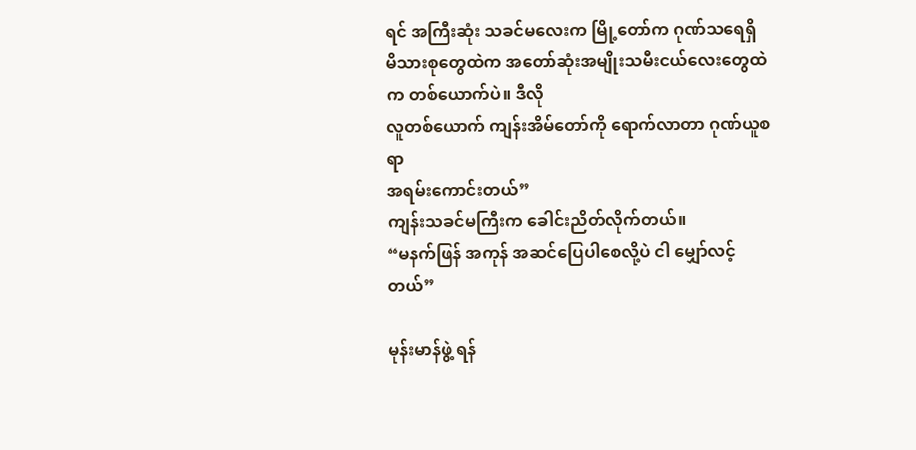ရင် အကြီးဆုံး သခင်မလေးက မြို့တော်က ဂုဏ်သရေရှိ
မိသားစုတွေထဲက အတော်ဆုံးအမျိုးသမီးငယ်လေးတွေထဲက တစ်ယောက်ပဲ။ ဒီလို
လူတစ်ယောက် ကျန်းအိမ်တော်ကို ရောက်လာတာ ဂုဏ်ယူစရာ
အရမ်းကောင်းတယ်”
ကျန်းသခင်မကြီးက ခေါင်းညိတ်လိုက်တယ်။
“မနက်ဖြန် အကုန် အဆင်ပြေပါစေလို့ပဲ ငါ မျှော်လင့်တယ်”

မုန်းမာန်ဖွဲ့ ရန်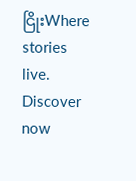ငြိုးWhere stories live. Discover now